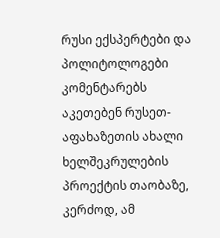რუსი ექსპერტები და პოლიტოლოგები კომენტარებს აკეთებენ რუსეთ-აფახაზეთის ახალი ხელშეკრულების პროექტის თაობაზე, კერძოდ, ამ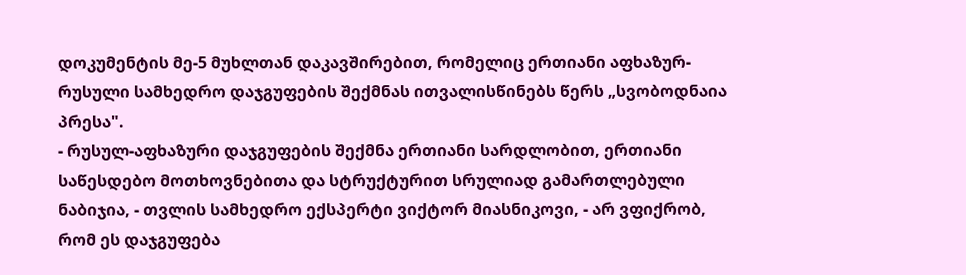დოკუმენტის მე-5 მუხლთან დაკავშირებით, რომელიც ერთიანი აფხაზურ-რუსული სამხედრო დაჯგუფების შექმნას ითვალისწინებს წერს „სვობოდნაია პრესა".
- რუსულ-აფხაზური დაჯგუფების შექმნა ერთიანი სარდლობით, ერთიანი საწესდებო მოთხოვნებითა და სტრუქტურით სრულიად გამართლებული ნაბიჯია, - თვლის სამხედრო ექსპერტი ვიქტორ მიასნიკოვი, - არ ვფიქრობ, რომ ეს დაჯგუფება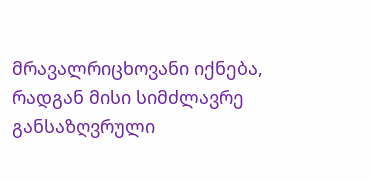მრავალრიცხოვანი იქნება, რადგან მისი სიმძლავრე განსაზღვრული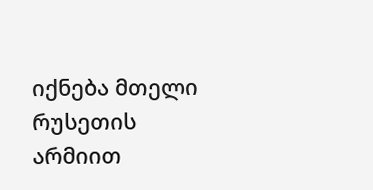იქნება მთელი რუსეთის არმიით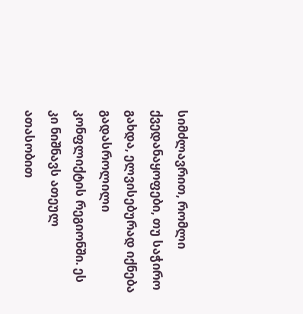სიმძლავრით, რომლი ქვედანაყოფები, თუ საჭირო გახდა, ელვისებურად იქნება გადასროლილი კონფლიქტის რეგიონში. ეს კი ნიშნავს ათეულ ათასობით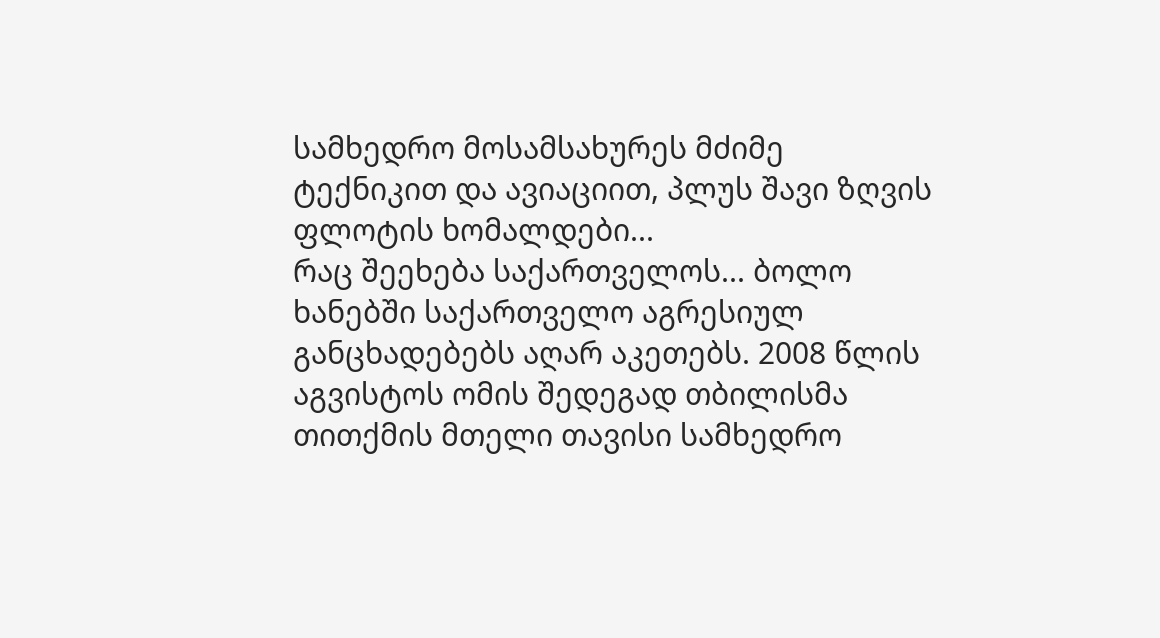სამხედრო მოსამსახურეს მძიმე ტექნიკით და ავიაციით, პლუს შავი ზღვის ფლოტის ხომალდები...
რაც შეეხება საქართველოს... ბოლო ხანებში საქართველო აგრესიულ განცხადებებს აღარ აკეთებს. 2008 წლის აგვისტოს ომის შედეგად თბილისმა თითქმის მთელი თავისი სამხედრო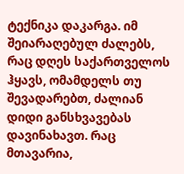ტექნიკა დაკარგა. იმ შეიარაღებულ ძალებს, რაც დღეს საქართველოს ჰყავს, ომამდელს თუ შევადარებთ, ძალიან დიდი განსხვავებას დავინახავთ. რაც მთავარია,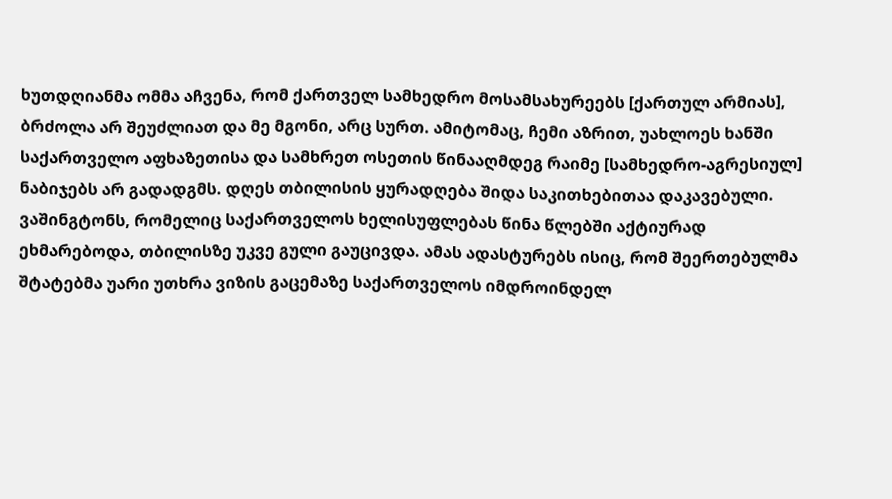ხუთდღიანმა ომმა აჩვენა, რომ ქართველ სამხედრო მოსამსახურეებს [ქართულ არმიას], ბრძოლა არ შეუძლიათ და მე მგონი, არც სურთ. ამიტომაც, ჩემი აზრით, უახლოეს ხანში საქართველო აფხაზეთისა და სამხრეთ ოსეთის წინააღმდეგ რაიმე [სამხედრო-აგრესიულ] ნაბიჯებს არ გადადგმს. დღეს თბილისის ყურადღება შიდა საკითხებითაა დაკავებული. ვაშინგტონს, რომელიც საქართველოს ხელისუფლებას წინა წლებში აქტიურად ეხმარებოდა, თბილისზე უკვე გული გაუცივდა. ამას ადასტურებს ისიც, რომ შეერთებულმა შტატებმა უარი უთხრა ვიზის გაცემაზე საქართველოს იმდროინდელ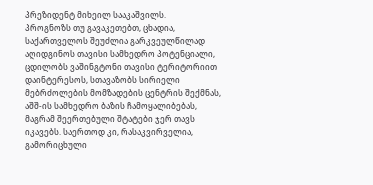პრეზიდენტ მიხეილ სააკაშვილს.
პროგნოზს თუ გავაკეთებთ, ცხადია, საქართველოს შეუძლია გარკვეულწილად აღიდგინოს თავისი სამხედრო პოტენციალი, ცდილობს ვაშინგტონი თავისი ტერიტორიით დაინტერესოს, სთავაზობს სირიელი მებრძოლების მომზადების ცენტრის შექმნას, აშშ-ის სამხედრო ბაზის ჩამოყალიბებას, მაგრამ შეერთებული შტატები ჯერ თავს იკავებს. საერთოდ კი, რასაკვირველია, გამორიცხული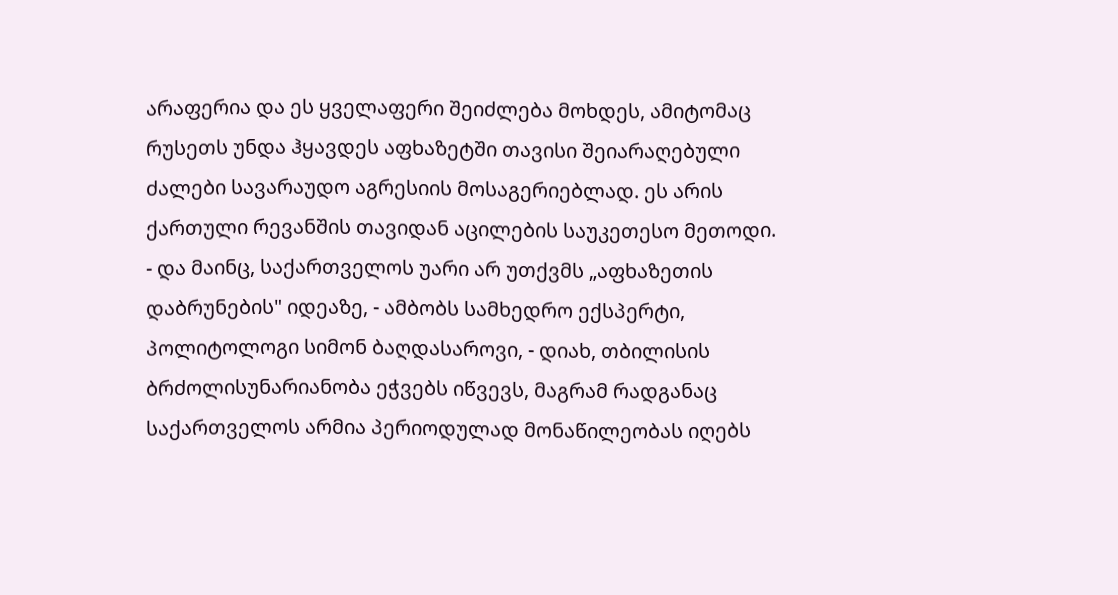არაფერია და ეს ყველაფერი შეიძლება მოხდეს, ამიტომაც რუსეთს უნდა ჰყავდეს აფხაზეტში თავისი შეიარაღებული ძალები სავარაუდო აგრესიის მოსაგერიებლად. ეს არის ქართული რევანშის თავიდან აცილების საუკეთესო მეთოდი.
- და მაინც, საქართველოს უარი არ უთქვმს „აფხაზეთის დაბრუნების" იდეაზე, - ამბობს სამხედრო ექსპერტი, პოლიტოლოგი სიმონ ბაღდასაროვი, - დიახ, თბილისის ბრძოლისუნარიანობა ეჭვებს იწვევს, მაგრამ რადგანაც საქართველოს არმია პერიოდულად მონაწილეობას იღებს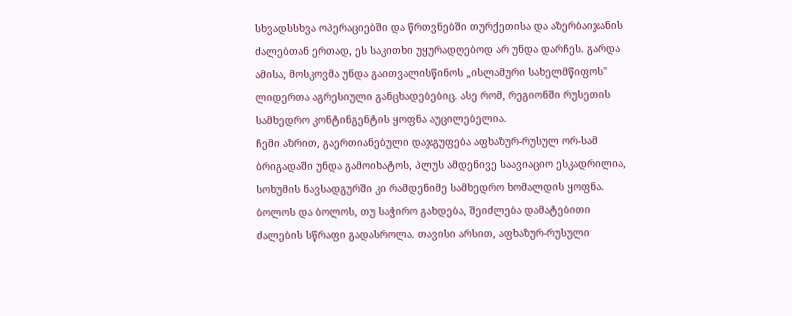სხვადსსხვა ოპერაციებში და წრთვნებში თურქეთისა და აზერბაიჯანის ძალებთან ერთად, ეს საკითხი უყურადღებოდ არ უნდა დარჩეს. გარდა ამისა, მოსკოვმა უნდა გაითვალისწინოს „ისლამური სახელმწიფოს" ლიდერთა აგრესიული განცხადებებიც. ასე რომ, რეგიონში რუსეთის სამხედრო კონტინგენტის ყოფნა აუცილებელია.
ჩემი აზრით, გაერთიანებული დაჯგუფება აფხაზურ-რუსულ ორ-სამ ბრიგადაში უნდა გამოიხატოს, პლუს ამდენივე საავიაციო ესკადრილია, სოხუმის ნავსადგურში კი რამდენიმე სამხედრო ხომალდის ყოფნა. ბოლოს და ბოლოს, თუ საჭირო გახდება, შეიძლება დამატებითი ძალების სწრაფი გადასროლა. თავისი არსით, აფხაზურ-რუსული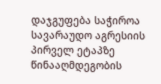დაჯგუფება საჭიროა სავარაუდო აგრესიის პირველ ეტაპზე წინააღმდეგობის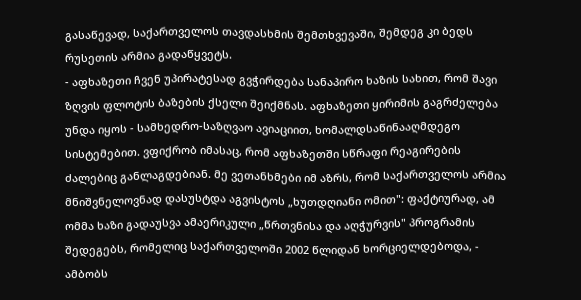გასაწევად, საქართველოს თავდასხმის შემთხვევაში, შემდეგ კი ბედს რუსეთის არმია გადაწყვეტს.
- აფხაზეთი ჩვენ უპირატესად გვჭირდება სანაპირო ხაზის სახით, რომ შავი ზღვის ფლოტის ბაზების ქსელი შეიქმნას. აფხაზეთი ყირიმის გაგრძელება უნდა იყოს - სამხედრო-საზღვაო ავიაციით, ხომალდსაწინააღმდეგო სისტემებით. ვფიქრობ იმასაც, რომ აფხაზეთში სწრაფი რეაგირების ძალებიც განლაგდებიან. მე ვეთანხმები იმ აზრს, რომ საქართველოს არმია მნიშვნელოვნად დასუსტდა აგვისტოს „ხუთდღიანი ომით": ფაქტიურად, ამ ომმა ხაზი გადაუსვა ამაერიკული „წრთვნისა და აღჭურვის" პროგრამის შედეგებს, რომელიც საქართველოში 2002 წლიდან ხორციელდებოდა, - ამბობს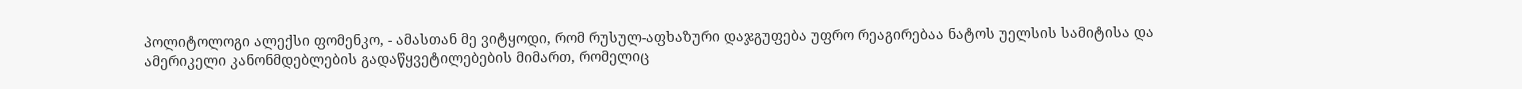პოლიტოლოგი ალექსი ფომენკო, - ამასთან მე ვიტყოდი, რომ რუსულ-აფხაზური დაჯგუფება უფრო რეაგირებაა ნატოს უელსის სამიტისა და ამერიკელი კანონმდებლების გადაწყვეტილებების მიმართ, რომელიც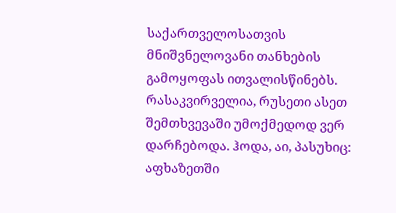საქართველოსათვის მნიშვნელოვანი თანხების გამოყოფას ითვალისწინებს. რასაკვირველია, რუსეთი ასეთ შემთხვევაში უმოქმედოდ ვერ დარჩებოდა. ჰოდა, აი, პასუხიც: აფხაზეთში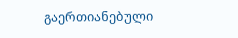გაერთიანებული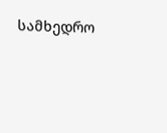სამხედრო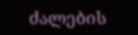ძალების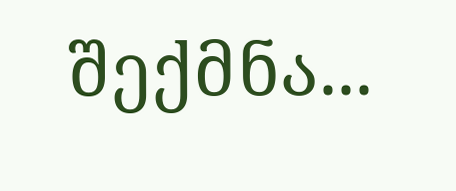შექმნა...